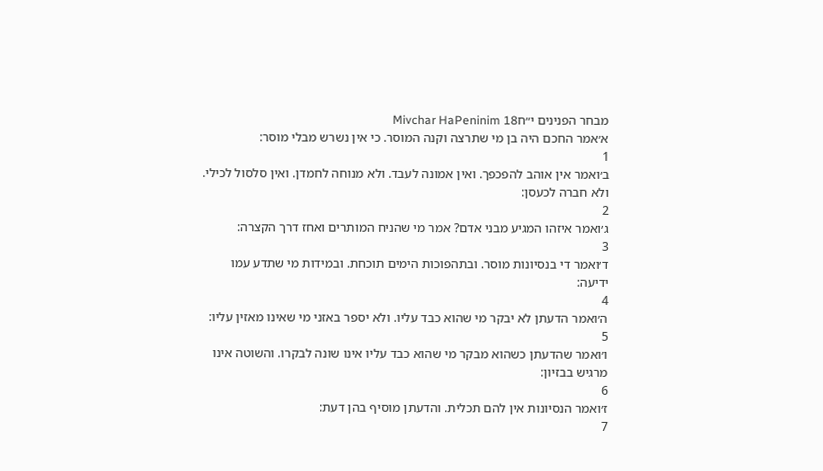מבחר הפנינים י״חMivchar HaPeninim 18
א׳אמר החכם היה בן מי שתרצה וקנה המוסר. כי אין נשרש מבלי מוסר:
1
ב׳ואמר אין אוהב להפכפך. ואין אמונה לעבד. ולא מנוחה לחמדן. ואין סלסול לכילי. ולא חברה לכעסן:
2
ג׳ואמר איזהו המגיע מבני אדם? אמר מי שהניח המותרים ואחז דרך הקצרה:
3
ד׳ואמר די בנסיונות מוסר. ובתהפוכות הימים תוכחת. ובמידות מי שתדע עמו ידיעה:
4
ה׳ואמר הדעתן לא יבקר מי שהוא כבד עליו. ולא יספר באזני מי שאינו מאזין עליו:
5
ו׳ואמר שהדעתן כשהוא מבקר מי שהוא כבד עליו אינו שונה לבקרו. והשוטה אינו מרגיש בבזיון:
6
ז׳ואמר הנסיונות אין להם תכלית. והדעתן מוסיף בהן דעת:
7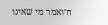ח׳ואמר מי שאינו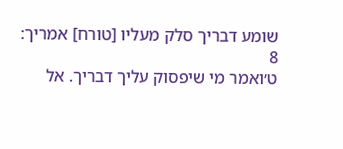שומע דבריך סלק מעליו [טורח] אמריך:
8
ט׳ואמר מי שיפסוק עליך דבריך. אל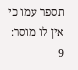תספר עמו כי אין לו מוסר:
9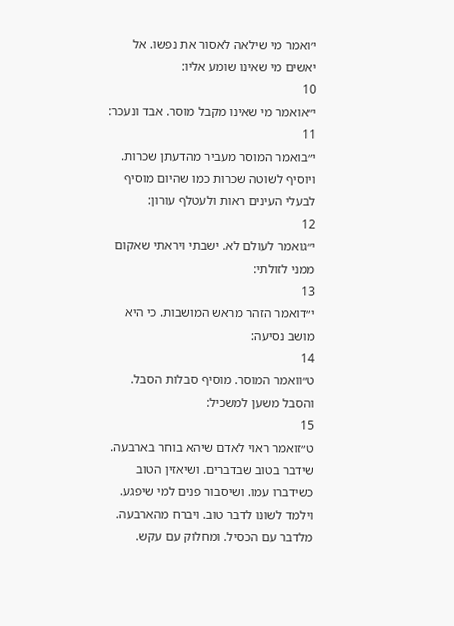י׳ואמר מי שילאה לאסור את נפשו. אל יאשים מי שאינו שומע אליו:
10
י״אואמר מי שאינו מקבל מוסר. אבד ונעכר:
11
י״בואמר המוסר מעביר מהדעתן שכרות. ויוסיף לשוטה שכרות כמו שהיום מוסיף לבעלי העינים ראות ולעטלף עורון:
12
י״גואמר לעולם לא. ישבתי ויראתי שאקום ממני לזולתי:
13
י״דואמר הזהר מראש המושבות. כי היא מושב נסיעה:
14
ט״וואמר המוסר. מוסיף סבלות הסבל. והסבל משען למשכיל:
15
ט״זואמר ראוי לאדם שיהא בוחר בארבעה. שידבר בטוב שבדברים. ושיאזין הטוב כשידברו עמו. ושיסבור פנים למי שיפגע. וילמד לשונו לדבר טוב. ויברח מהארבעה. מלדבר עם הכסיל. ומחלוק עם עקש.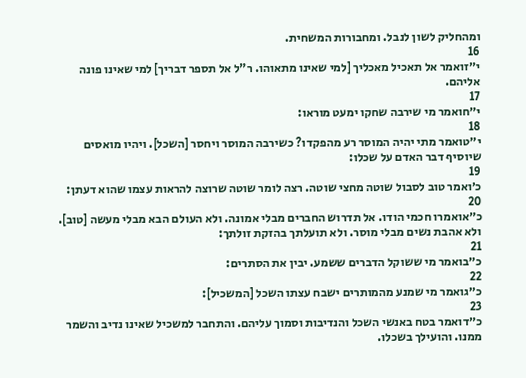ומהחליק לשון לנבל. ומחבורות המשחית.
16
י״זואמר אל תאכיל מאכליך [למי שאינו מתאוהו. ר"ל אל תספר דבריך] למי שאינו פונה אליהם.
17
י״חואמר מי שירבה שחקו ימעט מוראו:
18
י״טואמר מתי יהיה המוסר רע מהפקדו? כשירבה המוסר ויחסר [השכל]. ויהיו מואסים שיוסיף דבר האדם על שכלו:
19
כ׳ואמר טוב לסבול שוטה מחצי שוטה. רצה לומר שוטה שרוצה להראות עצמו שהוא דעתן:
20
כ״אואמרו חכמי הודו. אל תדרוש החברים מבלי אמונה. ולא העולם הבא מבלי מעשה [טוב]. ולא אהבת נשים מבלי מוסר. ולא תועלתך בהזקת זולתך:
21
כ״בואמר מי ששוקל הדברים ששמע. יבין את הסתרים:
22
כ״גואמר מי שמנע מהמותרים ישבח עצתו השכל [המשכיל]:
23
כ״דואמר בטח באנשי השכל והנדיבות וסמוך עליהם. והתחבר למשכיל שאינו נדיב והשמר ממנו. והועילך בשכלו.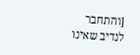[והתחבר לנדיב שאינו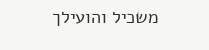משכיל והועילך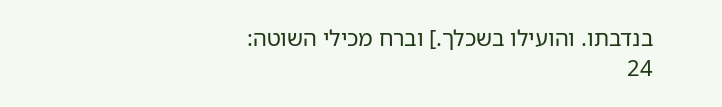בנדבתו. והועילו בשכלך.] וברח מכילי השוטה:
24